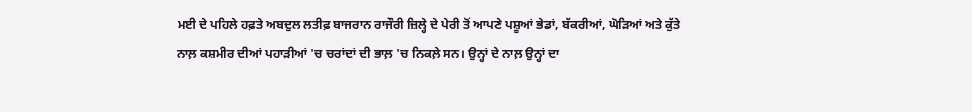ਮਈ ਦੇ ਪਹਿਲੇ ਹਫ਼ਤੇ ਅਬਦੁਲ ਲਤੀਫ਼ ਬਾਜਰਾਨ ਰਾਜੌਰੀ ਜ਼ਿਲ੍ਹੇ ਦੇ ਪੇਰੀ ਤੋਂ ਆਪਣੇ ਪਸ਼ੂਆਂ ਭੇਡਾਂ, ਬੱਕਰੀਆਂ, ਘੋੜਿਆਂ ਅਤੇ ਕੁੱਤੇ ਨਾਲ਼ ਕਸ਼ਮੀਰ ਦੀਆਂ ਪਹਾੜੀਆਂ 'ਚ ਚਰਾਂਦਾਂ ਦੀ ਭਾਲ਼ 'ਚ ਨਿਕਲ਼ੇ ਸਨ। ਉਨ੍ਹਾਂ ਦੇ ਨਾਲ਼ ਉਨ੍ਹਾਂ ਦਾ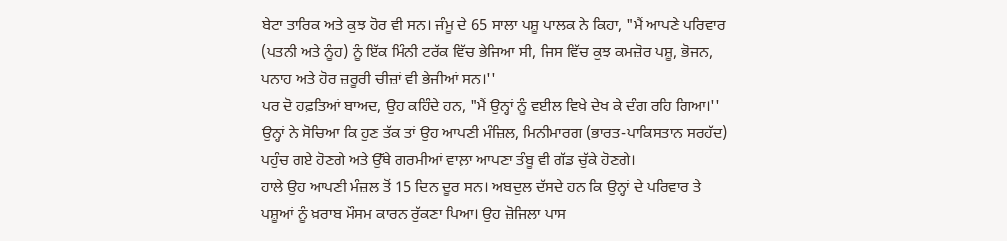ਬੇਟਾ ਤਾਰਿਕ ਅਤੇ ਕੁਝ ਹੋਰ ਵੀ ਸਨ। ਜੰਮੂ ਦੇ 65 ਸਾਲਾ ਪਸ਼ੂ ਪਾਲਕ ਨੇ ਕਿਹਾ, "ਮੈਂ ਆਪਣੇ ਪਰਿਵਾਰ (ਪਤਨੀ ਅਤੇ ਨੂੰਹ) ਨੂੰ ਇੱਕ ਮਿੰਨੀ ਟਰੱਕ ਵਿੱਚ ਭੇਜਿਆ ਸੀ, ਜਿਸ ਵਿੱਚ ਕੁਝ ਕਮਜ਼ੋਰ ਪਸ਼ੂ, ਭੋਜਨ, ਪਨਾਹ ਅਤੇ ਹੋਰ ਜ਼ਰੂਰੀ ਚੀਜ਼ਾਂ ਵੀ ਭੇਜੀਆਂ ਸਨ।''
ਪਰ ਦੋ ਹਫ਼ਤਿਆਂ ਬਾਅਦ, ਉਹ ਕਹਿੰਦੇ ਹਨ, "ਮੈਂ ਉਨ੍ਹਾਂ ਨੂੰ ਵਈਲ ਵਿਖੇ ਦੇਖ ਕੇ ਦੰਗ ਰਹਿ ਗਿਆ।'' ਉਨ੍ਹਾਂ ਨੇ ਸੋਚਿਆ ਕਿ ਹੁਣ ਤੱਕ ਤਾਂ ਉਹ ਆਪਣੀ ਮੰਜ਼ਿਲ, ਮਿਨੀਮਾਰਗ (ਭਾਰਤ-ਪਾਕਿਸਤਾਨ ਸਰਹੱਦ) ਪਹੁੰਚ ਗਏ ਹੋਣਗੇ ਅਤੇ ਉੱਥੇ ਗਰਮੀਆਂ ਵਾਲ਼ਾ ਆਪਣਾ ਤੰਬੂ ਵੀ ਗੱਡ ਚੁੱਕੇ ਹੋਣਗੇ।
ਹਾਲੇ ਉਹ ਆਪਣੀ ਮੰਜ਼ਲ ਤੋਂ 15 ਦਿਨ ਦੂਰ ਸਨ। ਅਬਦੁਲ ਦੱਸਦੇ ਹਨ ਕਿ ਉਨ੍ਹਾਂ ਦੇ ਪਰਿਵਾਰ ਤੇ ਪਸ਼ੂਆਂ ਨੂੰ ਖ਼ਰਾਬ ਮੌਸਮ ਕਾਰਨ ਰੁੱਕਣਾ ਪਿਆ। ਉਹ ਜ਼ੋਜਿਲਾ ਪਾਸ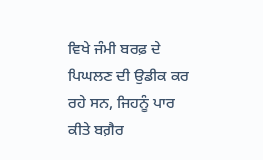ਵਿਖੇ ਜੰਮੀ ਬਰਫ਼ ਦੇ ਪਿਘਲਣ ਦੀ ਉਡੀਕ ਕਰ ਰਹੇ ਸਨ, ਜਿਹਨੂੰ ਪਾਰ ਕੀਤੇ ਬਗ਼ੈਰ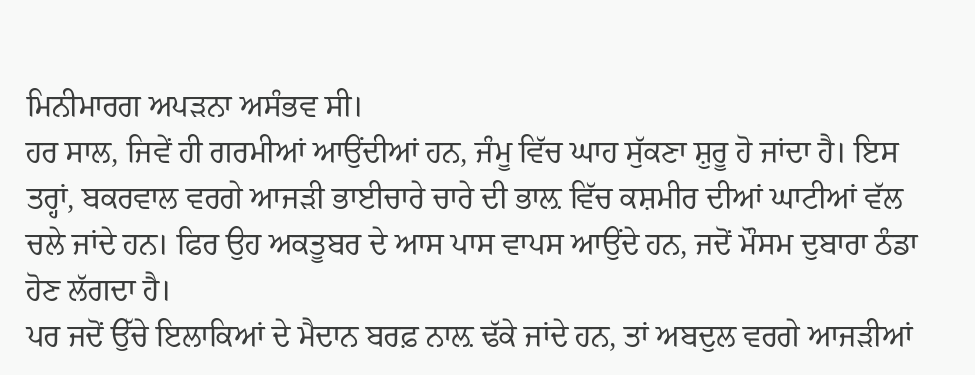ਮਿਨੀਮਾਰਗ ਅਪੜਨਾ ਅਸੰਭਵ ਸੀ।
ਹਰ ਸਾਲ, ਜਿਵੇਂ ਹੀ ਗਰਮੀਆਂ ਆਉਂਦੀਆਂ ਹਨ, ਜੰਮੂ ਵਿੱਚ ਘਾਹ ਸੁੱਕਣਾ ਸ਼ੁਰੂ ਹੋ ਜਾਂਦਾ ਹੈ। ਇਸ ਤਰ੍ਹਾਂ, ਬਕਰਵਾਲ ਵਰਗੇ ਆਜੜੀ ਭਾਈਚਾਰੇ ਚਾਰੇ ਦੀ ਭਾਲ਼ ਵਿੱਚ ਕਸ਼ਮੀਰ ਦੀਆਂ ਘਾਟੀਆਂ ਵੱਲ ਚਲੇ ਜਾਂਦੇ ਹਨ। ਫਿਰ ਉਹ ਅਕਤੂਬਰ ਦੇ ਆਸ ਪਾਸ ਵਾਪਸ ਆਉਂਦੇ ਹਨ, ਜਦੋਂ ਮੌਸਮ ਦੁਬਾਰਾ ਠੰਡਾ ਹੋਣ ਲੱਗਦਾ ਹੈ।
ਪਰ ਜਦੋਂ ਉੱਚੇ ਇਲਾਕਿਆਂ ਦੇ ਮੈਦਾਨ ਬਰਫ਼ ਨਾਲ਼ ਢੱਕੇ ਜਾਂਦੇ ਹਨ, ਤਾਂ ਅਬਦੁਲ ਵਰਗੇ ਆਜੜੀਆਂ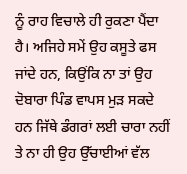ਨੂੰ ਰਾਹ ਵਿਚਾਲੇ ਹੀ ਰੁਕਣਾ ਪੈਂਦਾ ਹੈ। ਅਜਿਹੇ ਸਮੇਂ ਉਹ ਕਸੂਤੇ ਫਸ ਜਾਂਦੇ ਹਨ, ਕਿਉਂਕਿ ਨਾ ਤਾਂ ਉਹ ਦੋਬਾਰਾ ਪਿੰਡ ਵਾਪਸ ਮੁੜ ਸਕਦੇ ਹਨ ਜਿੱਥੇ ਡੰਗਰਾਂ ਲਈ ਚਾਰਾ ਨਹੀਂ ਤੇ ਨਾ ਹੀ ਉਹ ਉੱਚਾਈਆਂ ਵੱਲ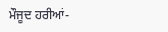ਮੌਜੂਦ ਹਰੀਆਂ-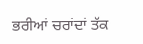ਭਰੀਆਂ ਚਰਾਂਦਾਂ ਤੱਕ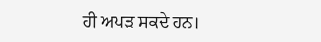ਹੀ ਅਪੜ ਸਕਦੇ ਹਨ।